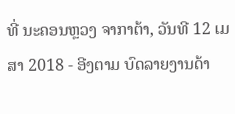ທີ່ ນະຄອນຫຼວງ ຈາກາຕ້າ, ວັນທີ 12 ເມສາ 2018 - ອີງຕາມ ບົດລາຍງານດ້າ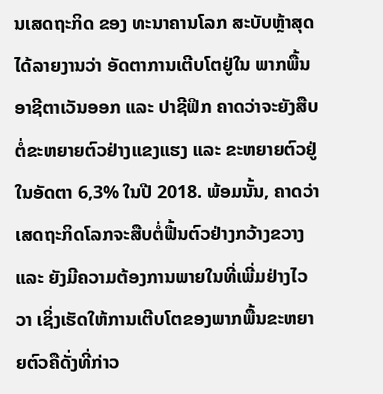ນເສດຖະກິດ ຂອງ ທະນາຄານໂລກ ສະບັບຫຼ້າສຸດ ໄດ້ລາຍງານວ່າ ອັດຕາການເຕີບໂຕຢູ່ໃນ ພາກພື້ນອາຊີຕາເວັນອອກ ແລະ ປາຊີຟິກ ຄາດວ່າຈະຍັງສືບຕໍ່ຂະຫຍາຍຕົວຢ່າງແຂງແຮງ ແລະ ຂະຫຍາຍຕົວຢູ່ໃນອັດຕາ 6,3% ໃນປີ 2018. ພ້ອມນັ້ນ, ຄາດວ່າເສດຖະກິດໂລກຈະສືບຕໍ່ຟື້ນຕົວຢ່າງກວ້າງຂວາງ ແລະ ຍັງມີຄວາມຕ້ອງການພາຍໃນທີ່ເພີ່ມຢ່າງໄວວາ ເຊິ່ງເຮັດໃຫ້ການເຕີບໂຕຂອງພາກພື້ນຂະຫຍາຍຕົວຄືດັ່ງທີ່ກ່າວ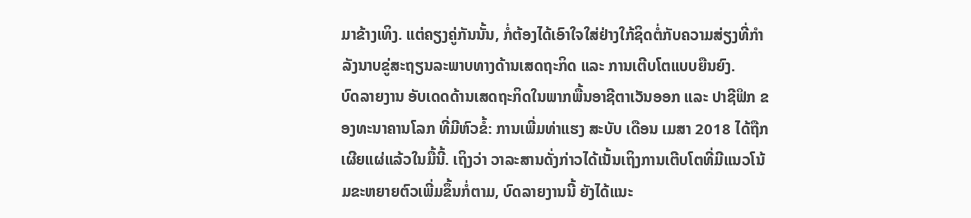ມາຂ້າງເທິງ. ແຕ່ຄຽງຄູ່ກັນນັ້ນ, ກໍ່ຕ້ອງໄດ້ເອົາໃຈໃສ່ຢ່າງໃກ້ຊິດຕໍ່ກັບຄວາມສ່ຽງທີ່ກໍາລັງນາບຂູ່ສະຖຽນລະພາບທາງດ້ານເສດຖະກິດ ແລະ ການເຕີບໂຕແບບຍືນຍົງ.
ບົດລາຍງານ ອັບເດດດ້ານເສດຖະກິດໃນພາກພື້ນອາຊີຕາເວັນອອກ ແລະ ປາຊີຟິກ ຂອງທະນາຄານໂລກ ທີ່ມີຫົວຂໍ້: ການເພີ່ມທ່າແຮງ ສະບັບ ເດືອນ ເມສາ 2018 ໄດ້ຖືກເຜີຍແຜ່ແລ້ວໃນມື້ນີ້. ເຖິງວ່າ ວາລະສານດັ່ງກ່າວໄດ້ເນັ້ນເຖິງການເຕີບໂຕທີ່ມີແນວໂນ້ມຂະຫຍາຍຕົວເພີ່ມຂຶ້ນກໍ່ຕາມ, ບົດລາຍງານນີ້ ຍັງໄດ້ແນະ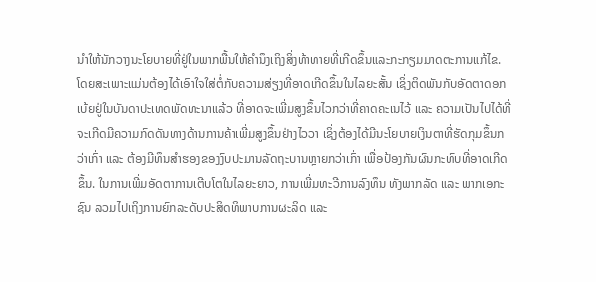ນໍາໃຫ້ນັກວາງນະໂຍບາຍທີ່ຢູ່ໃນພາກພື້ນໃຫ້ຄຳນຶງເຖິງສິ່ງທ້າທາຍທີ່ເກີດຂຶ້ນແລະກະກຽມມາດຕະການແກ້ໄຂ. ໂດຍສະເພາະແມ່ນຕ້ອງໄດ້ເອົາໃຈໃສ່ຕໍ່ກັບຄວາມສ່ຽງທີ່ອາດເກີດຂຶ້ນໃນໄລຍະສັ້ນ ເຊິ່ງຕິດພັນກັບອັດຕາດອກເບ້ຍຢູ່ໃນບັນດາປະເທດພັດທະນາແລ້ວ ທີ່ອາດຈະເພີ່ມສູງຂຶ້ນໄວກວ່າທີ່ຄາດຄະເນໄວ້ ແລະ ຄວາມເປັນໄປໄດ້ທີ່ຈະເກີດມີຄວາມກົດດັນທາງດ້ານການຄ້າເພີ່ມສູງຂຶ້ນຢ່າງໄວວາ ເຊິ່ງຕ້ອງໄດ້ມີນະໂຍບາຍເງິນຕາທີ່ຮັດກຸມຂຶ້ນກວ່າເກົ່າ ແລະ ຕ້ອງມີທຶນສໍາຮອງຂອງງົບປະມານລັດຖະບານຫຼາຍກວ່າເກົ່າ ເພື່ອປ້ອງກັນຜົນກະທົບທີ່ອາດເກີດຂຶ້ນ. ໃນການເພີ່ມອັດຕາການເຕີບໂຕໃນໄລຍະຍາວ, ການເພີ່ມທະວີການລົງທຶນ ທັງພາກລັດ ແລະ ພາກເອກະຊົນ ລວມໄປເຖິງການຍົກລະດັບປະສິດທິພາບການຜະລິດ ແລະ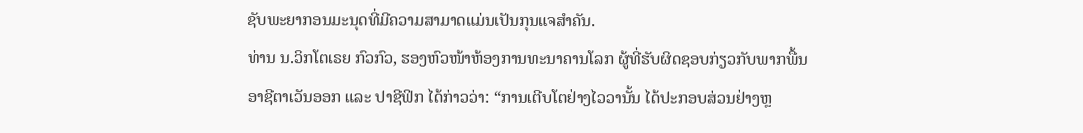ຊັບພະຍາກອນມະນຸດທີ່ມີຄວາມສາມາດແມ່ນເປັນກຸນແຈສໍາຄັນ.
ທ່ານ ນ.ວິກໂຕເຣຍ ກົວກົວ, ຮອງຫົວໜ້າຫ້ອງການທະນາຄານໂລກ ຜູ້ທີ່ຮັບຜິດຊອບກ່ຽວກັບພາກພື້ນອາຊີຕາເວັນອອກ ແລະ ປາຊີຟິກ ໄດ້ກ່າວວ່າ: “ການເຕີບໂຕຢ່າງໄວວານັ້ນ ໄດ້ປະກອບສ່ວນຢ່າງຫຼ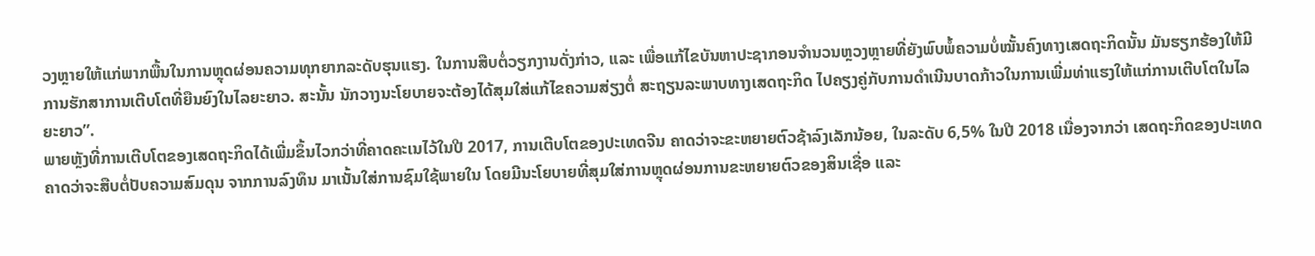ວງຫຼາຍໃຫ້ແກ່ພາກພື້ນໃນການຫຼຸດຜ່ອນຄວາມທຸກຍາກລະດັບຮຸນແຮງ. ໃນການສືບຕໍ່ວຽກງານດັ່ງກ່າວ, ແລະ ເພື່ອແກ້ໄຂບັນຫາປະຊາກອນຈໍານວນຫຼວງຫຼາຍທີ່ຍັງພົບພໍ້ຄວາມບໍ່ໝັ້ນຄົງທາງເສດຖະກິດນັ້ນ ມັນຮຽກຮ້ອງໃຫ້ມີການຮັກສາການເຕີບໂຕທີ່ຍືນຍົງໃນໄລຍະຍາວ. ສະນັ້ນ ນັກວາງນະໂຍບາຍຈະຕ້ອງໄດ້ສຸມໃສ່ແກ້ໄຂຄວາມສ່ຽງຕໍ່ ສະຖຽນລະພາບທາງເສດຖະກິດ ໄປຄຽງຄູ່ກັບການດໍາເນີນບາດກ້າວໃນການເພີ່ມທ່າແຮງໃຫ້ແກ່ການເຕີບໂຕໃນໄລຍະຍາວ”.
ພາຍຫຼັງທີ່ການເຕີບໂຕຂອງເສດຖະກິດໄດ້ເພີ່ມຂຶ້ນໄວກວ່າທີ່ຄາດຄະເນໄວ້ໃນປີ 2017, ການເຕີບໂຕຂອງປະເທດຈີນ ຄາດວ່າຈະຂະຫຍາຍຕົວຊ້າລົງເລັກນ້ອຍ, ໃນລະດັບ 6,5% ໃນປີ 2018 ເນື່ອງຈາກວ່າ ເສດຖະກິດຂອງປະເທດຄາດວ່າຈະສືບຕໍ່ປັບຄວາມສົມດຸນ ຈາກການລົງທຶນ ມາເນັ້ນໃສ່ການຊົມໃຊ້ພາຍໃນ ໂດຍມີນະໂຍບາຍທີ່ສຸມໃສ່ການຫຼຸດຜ່ອນການຂະຫຍາຍຕົວຂອງສິນເຊື່ອ ແລະ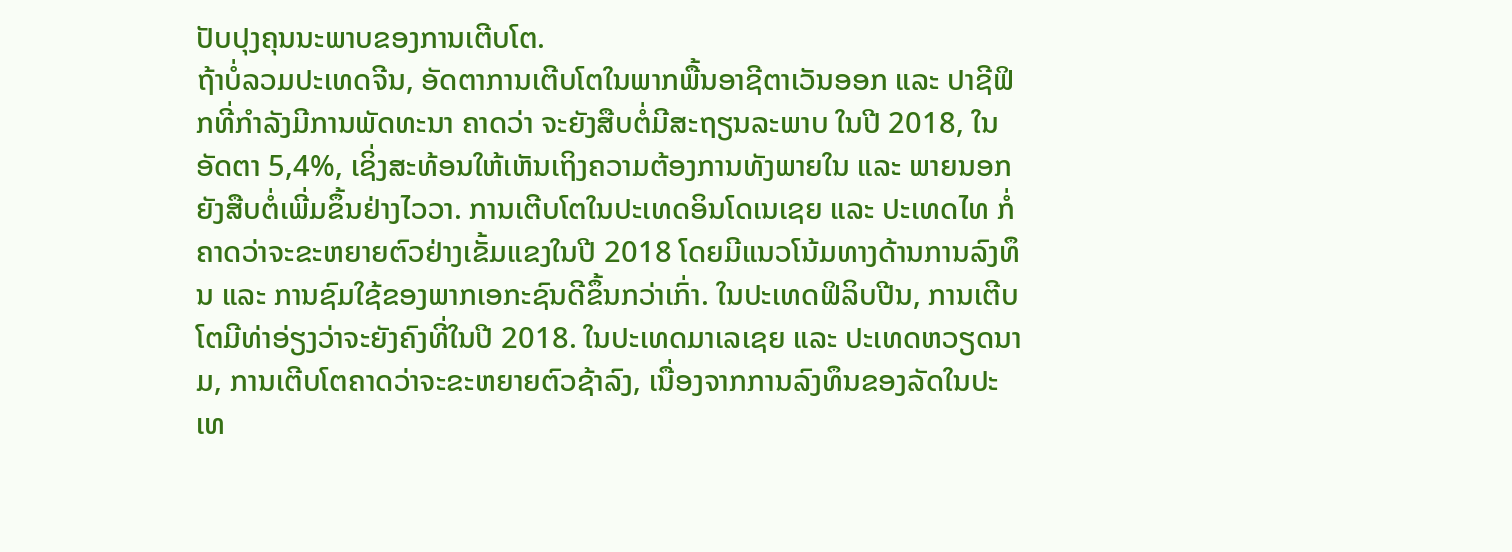ປັບປຸງຄຸນນະພາບຂອງການເຕີບໂຕ.
ຖ້າບໍ່ລວມປະເທດຈີນ, ອັດຕາການເຕີບໂຕໃນພາກພື້ນອາຊີຕາເວັນອອກ ແລະ ປາຊີຟິກທີ່ກໍາລັງມີການພັດທະນາ ຄາດວ່າ ຈະຍັງສືບຕໍ່ມີສະຖຽນລະພາບ ໃນປີ 2018, ໃນອັດຕາ 5,4%, ເຊິ່ງສະທ້ອນໃຫ້ເຫັນເຖິງຄວາມຕ້ອງການທັງພາຍໃນ ແລະ ພາຍນອກຍັງສືບຕໍ່ເພີ່ມຂຶ້ນຢ່າງໄວວາ. ການເຕີບໂຕໃນປະເທດອິນໂດເນເຊຍ ແລະ ປະເທດໄທ ກໍ່ຄາດວ່າຈະຂະຫຍາຍຕົວຢ່າງເຂັ້ມແຂງໃນປີ 2018 ໂດຍມີແນວໂນ້ມທາງດ້ານການລົງທຶນ ແລະ ການຊົມໃຊ້ຂອງພາກເອກະຊົນດີຂຶ້ນກວ່າເກົ່າ. ໃນປະເທດຟິລິບປີນ, ການເຕີບໂຕມີທ່າອ່ຽງວ່າຈະຍັງຄົງທີ່ໃນປີ 2018. ໃນປະເທດມາເລເຊຍ ແລະ ປະເທດຫວຽດນາມ, ການເຕີບໂຕຄາດວ່າຈະຂະຫຍາຍຕົວຊ້າລົງ, ເນື່ອງຈາກການລົງທຶນຂອງລັດໃນປະເທ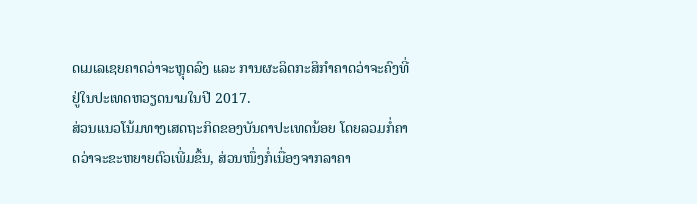ດເມເລເຊຍຄາດວ່າຈະຫຼຸດລົງ ແລະ ການຜະລິດກະສິກໍາຄາດວ່າຈະຄົງທີ່ຢູ່ໃນປະເທດຫວຽດນາມໃນປີ 2017.
ສ່ວນແນວໂນ້ມທາງເສດຖະກິດຂອງບັນດາປະເທດນ້ອຍ ໂດຍລວມກໍ່ຄາດວ່າຈະຂະຫຍາຍຕົວເພີ່ມຂຶ້ນ, ສ່ວນໜຶ່ງກໍ່ເນື່ອງຈາກລາຄາ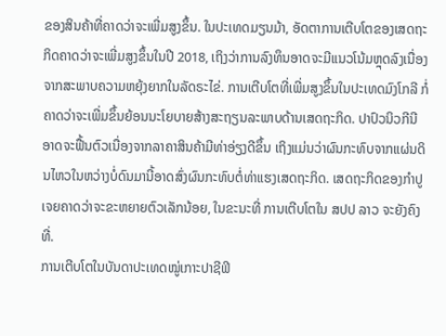ຂອງສິນຄ້າທີ່ຄາດວ່າຈະເພີ່ມສູງຂຶ້ນ. ໃນປະເທດມຽນມ້າ, ອັດຕາການເຕີບໂຕຂອງເສດຖະກິດຄາດວ່າຈະເພີ່ມສູງຂຶ້ນໃນປີ 2018, ເຖິງວ່າການລົງທຶນອາດຈະມີແນວໂນ້ມຫຼຸດລົງເນື່ອງຈາກສະພາບຄວາມຫຍຸ້ງຍາກໃນລັດຣະໄຂ່. ການເຕີບໂຕທີ່ເພີ່ມສູງຂຶ້ນໃນປະເທດມົງໂກລີ ກໍ່ຄາດວ່າຈະເພີ່ມຂຶ້ນຍ້ອນນະໂຍບາຍສ້າງສະຖຽນລະພາບດ້ານເສດຖະກິດ. ປາປົວນິວກີນີ ອາດຈະຟື້ນຕົວເນື່ອງຈາກລາຄາສິນຄ້າມີທ່າອ່ຽງດີຂຶ້ນ ເຖິງແມ່ນວ່າຜົນກະທົບຈາກແຜ່ນດິນໄຫວໃນຫວ່າງບໍ່ດົນມານີ້ອາດສົ່ງຜົນກະທົບຕໍ່ທ່າແຮງເສດຖະກິດ. ເສດຖະກິດຂອງກຳປູເຈຍຄາດວ່າຈະຂະຫຍາຍຕົວເລັກນ້ອຍ, ໃນຂະນະທີ່ ການເຕີບໂຕໃນ ສປປ ລາວ ຈະຍັງຄົງທີ່.
ການເຕີບໂຕໃນບັນດາປະເທດໝູ່ເກາະປາຊີຟິ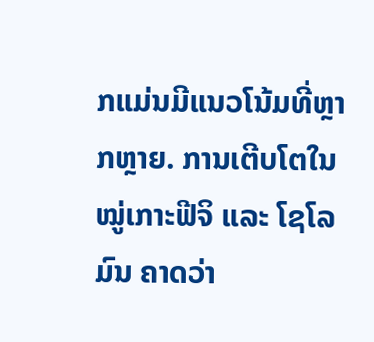ກແມ່ນມີແນວໂນ້ມທີ່ຫຼາກຫຼາຍ. ການເຕີບໂຕໃນໝູ່ເກາະຟີຈິ ແລະ ໂຊໂລມົນ ຄາດວ່າ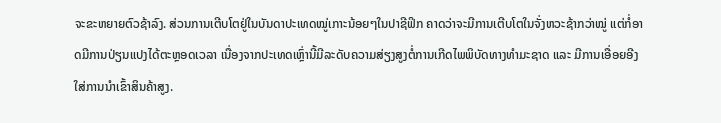ຈະຂະຫຍາຍຕົວຊ້າລົງ. ສ່ວນການເຕີບໂຕຢູ່ໃນບັນດາປະເທດໝູ່ເກາະນ້ອຍໆໃນປາຊີຟິກ ຄາດວ່າຈະມີການເຕີບໂຕໃນຈັ່ງຫວະຊ້າກວ່າໝູ່ ແຕ່ກໍ່ອາດມີການປ່ຽນແປງໄດ້ຕະຫຼອດເວລາ ເນື່ອງຈາກປະເທດເຫຼົ່ານີ້ມີລະດັບຄວາມສ່ຽງສູງຕໍ່ການເກີດໄພພິບັດທາງທໍາມະຊາດ ແລະ ມີການເອື່ອຍອີງໃສ່ການນໍາເຂົ້າສິນຄ້າສູງ.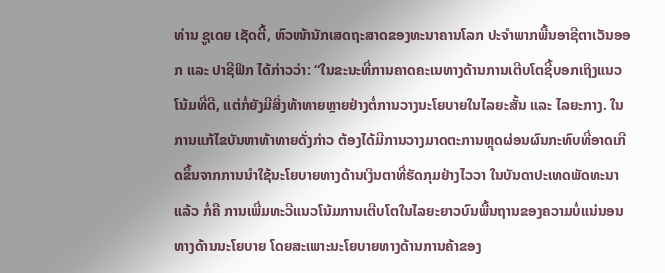ທ່ານ ຊູເດຍ ເຊັດຕີ້, ຫົວໜ້ານັກເສດຖະສາດຂອງທະນາຄານໂລກ ປະຈຳພາກພື້ນອາຊີຕາເວັນອອກ ແລະ ປາຊີຟິກ ໄດ້ກ່າວວ່າ: “ໃນຂະນະທີ່ການຄາດຄະເນທາງດ້ານການເຕີບໂຕຊີ້ບອກເຖິງແນວໂນ້ມທີ່ດີ, ແຕ່ກໍ່ຍັງມີສິ່ງທ້າທາຍຫຼາຍຢ່າງຕໍ່ການວາງນະໂຍບາຍໃນໄລຍະສັ້ນ ແລະ ໄລຍະກາງ. ໃນການແກ້ໄຂບັນຫາທ້າທາຍດັ່ງກ່າວ ຕ້ອງໄດ້ມີການວາງມາດຕະການຫຼຸດຜ່ອນຜົນກະທົບທີ່ອາດເກີດຂຶ້ນຈາກການນໍາໃຊ້ນະໂຍບາຍທາງດ້ານເງິນຕາທີ່ຮັດກຸມຢ່າງໄວວາ ໃນບັນດາປະເທດພັດທະນາແລ້ວ ກໍ່ຄື ການເພີ່ມທະວີແນວໂນ້ມການເຕີບໂຕໃນໄລຍະຍາວບົນພື້ນຖານຂອງຄວາມບໍ່ແນ່ນອນທາງດ້ານນະໂຍບາຍ ໂດຍສະເພາະນະໂຍບາຍທາງດ້ານການຄ້າຂອງ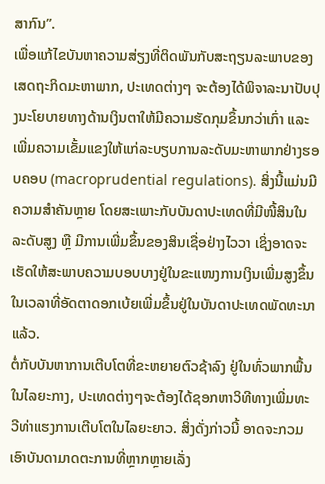ສາກົນ”.
ເພື່ອແກ້ໄຂບັນຫາຄວາມສ່ຽງທີ່ຕິດພັນກັບສະຖຽນລະພາບຂອງເສດຖະກິດມະຫາພາກ, ປະເທດຕ່າງໆ ຈະຕ້ອງໄດ້ພິຈາລະນາປັບປຸງນະໂຍບາຍທາງດ້ານເງິນຕາໃຫ້ມີຄວາມຮັດກຸມຂຶ້ນກວ່າເກົ່າ ແລະ ເພີ່ມຄວາມເຂັ້ມແຂງໃຫ້ແກ່ລະບຽບການລະດັບມະຫາພາກຢ່າງຮອບຄອບ (macroprudential regulations). ສິ່ງນີ້ແມ່ນມີຄວາມສໍາຄັນຫຼາຍ ໂດຍສະເພາະກັບບັນດາປະເທດທີ່ມີໜີ້ສິນໃນລະດັບສູງ ຫຼື ມີການເພີ່ມຂຶ້ນຂອງສິນເຊື່ອຢ່າງໄວວາ ເຊິ່ງອາດຈະເຮັດໃຫ້ສະພາບຄວາມບອບບາງຢູ່ໃນຂະແໜງການເງິນເພີ່ມສູງຂຶ້ນ ໃນເວລາທີ່ອັດຕາດອກເບ້ຍເພີ່ມຂຶ້ນຢູ່ໃນບັນດາປະເທດພັດທະນາແລ້ວ.
ຕໍ່ກັບບັນຫາການເຕີບໂຕທີ່ຂະຫຍາຍຕົວຊ້າລົງ ຢູ່ໃນທົ່ວພາກພື້ນໃນໄລຍະກາງ, ປະເທດຕ່າງໆຈະຕ້ອງໄດ້ຊອກຫາວິທີທາງເພີ່ມທະວີທ່າແຮງການເຕີບໂຕໃນໄລຍະຍາວ. ສິ່ງດັ່ງກ່າວນີ້ ອາດຈະກວມເອົາບັນດາມາດຕະການທີ່ຫຼາກຫຼາຍເລັ່ງ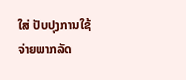ໃສ່ ປັບປຸງການໃຊ້ຈ່າຍພາກລັດ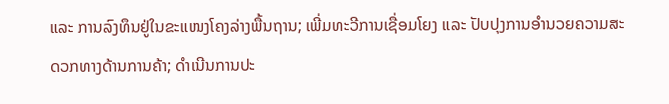ແລະ ການລົງທຶນຢູ່ໃນຂະແໜງໂຄງລ່າງພື້ນຖານ; ເພີ່ມທະວີການເຊື່ອມໂຍງ ແລະ ປັບປຸງການອໍານວຍຄວາມສະດວກທາງດ້ານການຄ້າ; ດໍາເນີນການປະ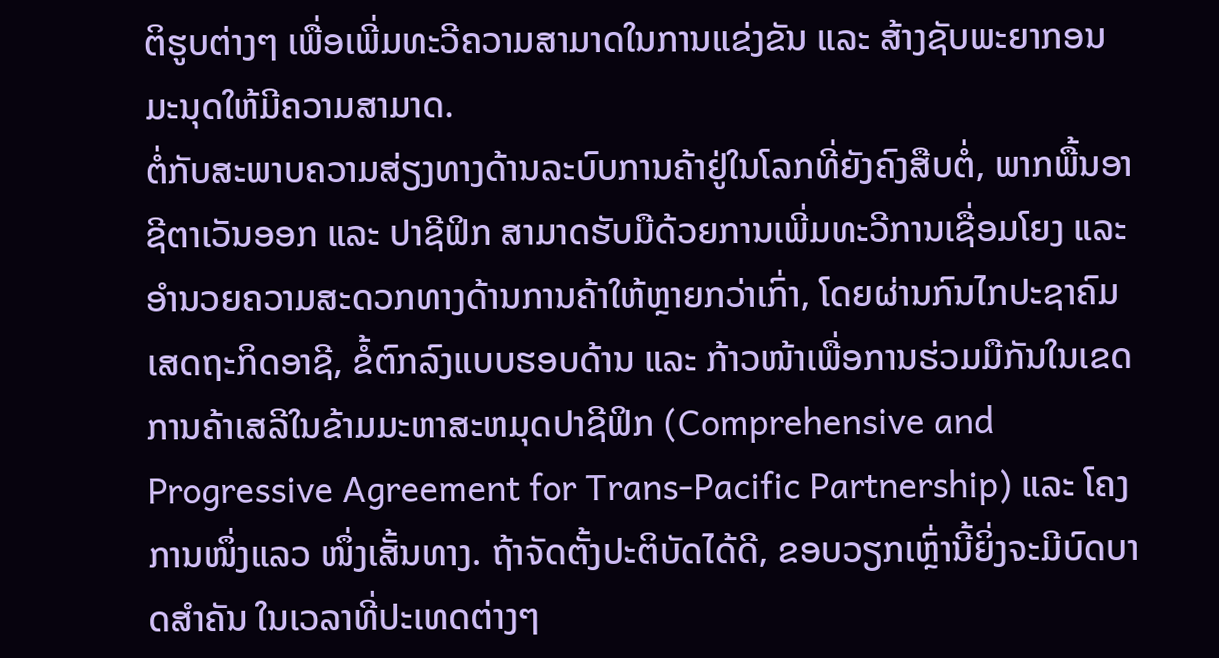ຕິຮູບຕ່າງໆ ເພື່ອເພີ່ມທະວີຄວາມສາມາດໃນການແຂ່ງຂັນ ແລະ ສ້າງຊັບພະຍາກອນມະນຸດໃຫ້ມີຄວາມສາມາດ.
ຕໍ່ກັບສະພາບຄວາມສ່ຽງທາງດ້ານລະບົບການຄ້າຢູ່ໃນໂລກທີ່ຍັງຄົງສືບຕໍ່, ພາກພື້ນອາຊີຕາເວັນອອກ ແລະ ປາຊີຟິກ ສາມາດຮັບມືດ້ວຍການເພີ່ມທະວີການເຊື່ອມໂຍງ ແລະ ອໍານວຍຄວາມສະດວກທາງດ້ານການຄ້າໃຫ້ຫຼາຍກວ່າເກົ່າ, ໂດຍຜ່ານກົນໄກປະຊາຄົມເສດຖະກິດອາຊີ, ຂໍ້ຕົກລົງແບບຮອບດ້ານ ແລະ ກ້າວໜ້າເພື່ອການຮ່ວມມືກັນໃນເຂດການຄ້າເສລີໃນຂ້າມມະຫາສະຫມຸດປາຊີຟິກ (Comprehensive and Progressive Agreement for Trans-Pacific Partnership) ແລະ ໂຄງການໜຶ່ງແລວ ໜຶ່ງເສັ້ນທາງ. ຖ້າຈັດຕັ້ງປະຕິບັດໄດ້ດີ, ຂອບວຽກເຫຼົ່ານີ້ຍິ່ງຈະມີບົດບາດສໍາຄັນ ໃນເວລາທີ່ປະເທດຕ່າງໆ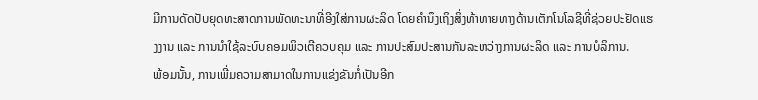ມີການດັດປັບຍຸດທະສາດການພັດທະນາທີ່ອີງໃສ່ການຜະລິດ ໂດຍຄໍານຶງເຖິງສິ່ງທ້າທາຍທາງດ້ານເຕັກໂນໂລຊີທີ່ຊ່ວຍປະຢັດແຮງງານ ແລະ ການນໍາໃຊ້ລະບົບຄອມພິວເຕີຄວບຄຸມ ແລະ ການປະສົມປະສານກັນລະຫວ່າງການຜະລິດ ແລະ ການບໍລິການ.
ພ້ອມນັ້ນ, ການເພີ່ມຄວາມສາມາດໃນການແຂ່ງຂັນກໍ່ເປັນອີກ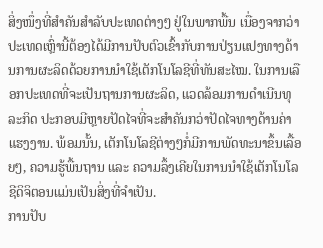ສິ່ງໜຶ່ງທີ່ສໍາຄັນສໍາລັບປະເທດຕ່າງໆ ຢູ່ໃນພາກພື້ນ ເນື່ອງຈາກວ່າປະເທດເຫຼົ່ານີ້ຕ້ອງໄດ້ມີການປັບຕົວເຂົ້າກັບການປ່ຽນແປງທາງດ້ານການຜະລິດດ້ວຍການນໍາໃຊ້ເຕັກໂນໂລຊີທີ່ທັນສະໄໝ. ໃນການເລືອກປະເທດທີ່ຈະເປັນຖານການຜະລິດ, ແວດລ້ອມການດໍາເນີນທຸລະກິດ ປະກອບມີຫຼາຍປັດໄຈທີ່ຈະສໍາຄັນກວ່າປັດໄຈທາງດ້ານຄ່າແຮງງານ. ພ້ອມນັ້ນ, ເຕັກໂນໂລຊີຕ່າງໆກໍ່ມີການພັດທະນາຂຶ້ນເລື້ອຍໆ, ຄວາມຮູ້ພື້ນຖານ ແລະ ຄວາມລຶ້ງເຄີຍໃນການນໍາໃຊ້ເຕັກໂນໂລຊີດິຈິຕອນແມ່ນເປັນສິ່ງທີ່ຈໍາເປັນ.
ການປັບ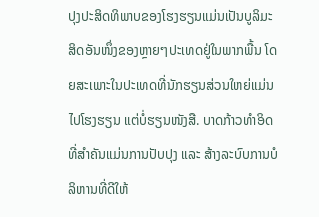ປຸງປະສິດທິພາບຂອງໂຮງຮຽນແມ່ນເປັນບູລິມະສິດອັນໜຶ່ງຂອງຫຼາຍໆປະເທດຢູ່ໃນພາກພື້ນ ໂດຍສະເພາະໃນປະເທດທີ່ນັກຮຽນສ່ວນໃຫຍ່ແມ່ນໄປໂຮງຮຽນ ແຕ່ບໍ່ຮຽນໜັງສື. ບາດກ້າວທໍາອິດທີ່ສໍາຄັນແມ່ນການປັບປຸງ ແລະ ສ້າງລະບົບການບໍລິຫານທີ່ດີໃຫ້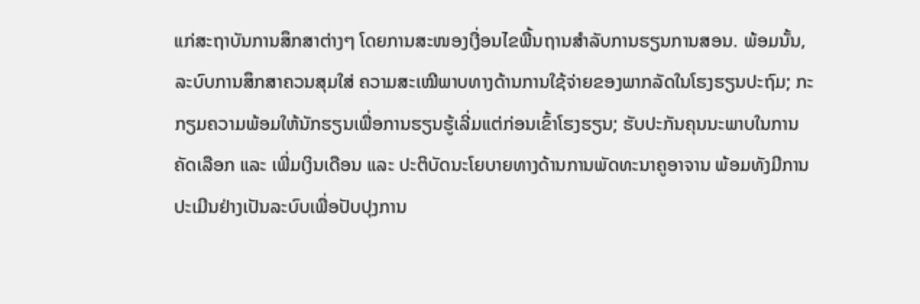ແກ່ສະຖາບັນການສຶກສາຕ່າງໆ ໂດຍການສະໜອງເງື່ອນໄຂພື້ນຖານສໍາລັບການຮຽນການສອນ. ພ້ອມນັ້ນ, ລະບົບການສຶກສາຄວນສຸມໃສ່ ຄວາມສະເໝີພາບທາງດ້ານການໃຊ້ຈ່າຍຂອງພາກລັດໃນໂຮງຮຽນປະຖົມ; ກະກຽມຄວາມພ້ອມໃຫ້ນັກຮຽນເພື່ອການຮຽນຮູ້ເລີ່ມແຕ່ກ່ອນເຂົ້າໂຮງຮຽນ; ຮັບປະກັນຄຸນນະພາບໃນການຄັດເລືອກ ແລະ ເພີ່ມເງິນເດືອນ ແລະ ປະຕິບັດນະໂຍບາຍທາງດ້ານການພັດທະນາຄູອາຈານ ພ້ອມທັງມີການປະເມີນຢ່າງເປັນລະບົບເພື່ອປັບປຸງການ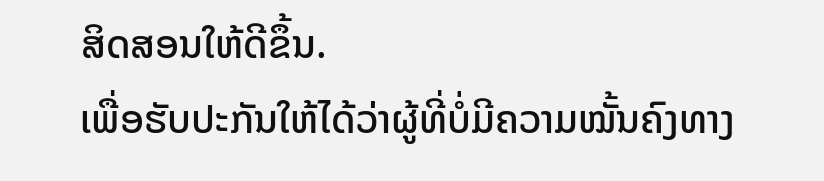ສິດສອນໃຫ້ດີຂຶ້ນ.
ເພື່ອຮັບປະກັນໃຫ້ໄດ້ວ່າຜູ້ທີ່ບໍ່ມີຄວາມໝັ້ນຄົງທາງ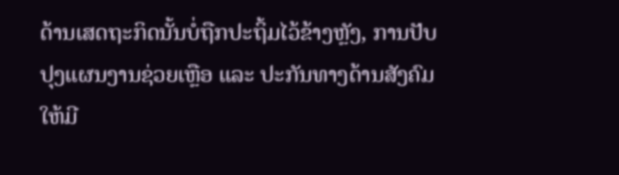ດ້ານເສດຖະກິດນັ້ນບໍ່ຖືກປະຖິ້ມໄວ້ຂ້າງຫຼັງ, ການປັບປຸງແຜນງານຊ່ວຍເຫຼືອ ແລະ ປະກັນທາງດ້ານສັງຄົມໃຫ້ມີ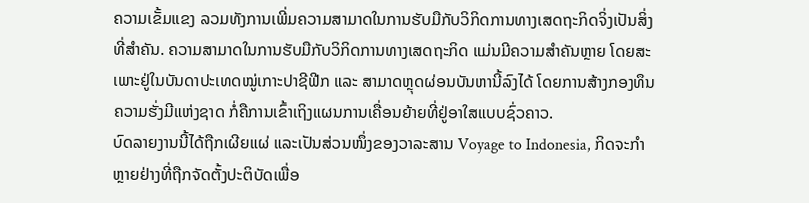ຄວາມເຂັ້ມແຂງ ລວມທັງການເພີ່ມຄວາມສາມາດໃນການຮັບມືກັບວິກິດການທາງເສດຖະກິດຈິ່ງເປັນສິ່ງທີ່ສໍາຄັນ. ຄວາມສາມາດໃນການຮັບມືກັບວິກິດການທາງເສດຖະກິດ ແມ່ນມີຄວາມສໍາຄັນຫຼາຍ ໂດຍສະເພາະຢູ່ໃນບັນດາປະເທດໝູ່ເກາະປາຊີຟີກ ແລະ ສາມາດຫຼຸດຜ່ອນບັນຫານີ້ລົງໄດ້ ໂດຍການສ້າງກອງທຶນຄວາມຮັ່ງມີແຫ່ງຊາດ ກໍ່ຄືການເຂົ້າເຖິງແຜນການເຄື່ອນຍ້າຍທີ່ຢູ່ອາໃສແບບຊົ່ວຄາວ.
ບົດລາຍງານນີ້ໄດ້ຖືກເຜີຍແຜ່ ແລະເປັນສ່ວນໜຶ່ງຂອງວາລະສານ Voyage to Indonesia, ກິດຈະກໍາຫຼາຍຢ່າງທີ່ຖືກຈັດຕັ້ງປະຕິບັດເພື່ອ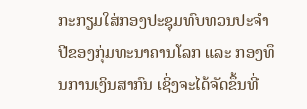ກະກຽມໃສ່ກອງປະຊຸມທົບທວນປະຈໍາປີຂອງກຸ່ມທະນາຄານໂລກ ແລະ ກອງທຶນການເງິນສາກົນ ເຊິ່ງຈະໄດ້ຈັດຂຶ້ນທີ່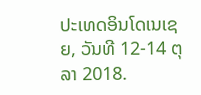ປະເທດອິນໂດເນເຊຍ, ວັນທີ 12-14 ຕຸລາ 2018.